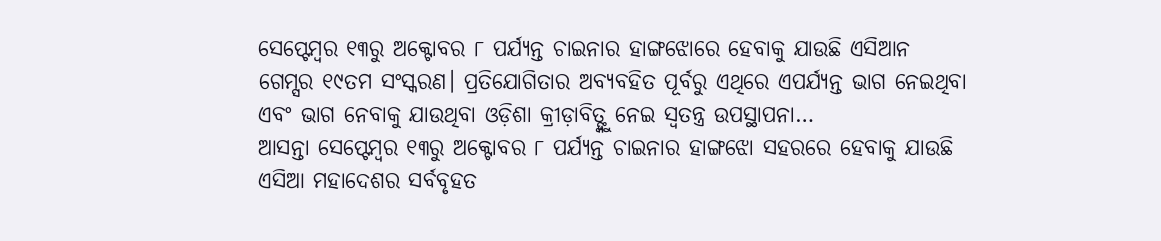ସେପ୍ଟେମ୍ବର ୧୩ରୁ ଅକ୍ଟୋବର ୮ ପର୍ଯ୍ୟନ୍ତ ଚାଇନାର ହାଙ୍ଗଝୋରେ ହେବାକୁ ଯାଉଛି ଏସିଆନ ଗେମ୍ସର ୧୯ତମ ସଂସ୍କରଣ। ପ୍ରତିଯୋଗିତାର ଅବ୍ୟବହିତ ପୂର୍ବରୁ ଏଥିରେ ଏପର୍ଯ୍ୟନ୍ତ ଭାଗ ନେଇଥିବା ଏବଂ ଭାଗ ନେବାକୁ ଯାଉଥିବା ଓଡ଼ିଶା କ୍ରୀଡ଼ାବିତ୍ଙ୍କୁ ନେଇ ସ୍ବତନ୍ତ୍ର ଉପସ୍ଥାପନା…
ଆସନ୍ତା ସେପ୍ଟେମ୍ବର ୧୩ରୁ ଅକ୍ଟୋବର ୮ ପର୍ଯ୍ୟନ୍ତ ଚାଇନାର ହାଙ୍ଗଝୋ ସହରରେ ହେବାକୁ ଯାଉଛି ଏସିଆ ମହାଦେଶର ସର୍ବବୃହତ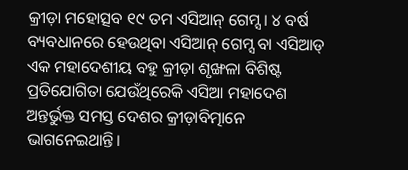କ୍ରୀଡ଼ା ମହୋତ୍ସବ ୧୯ ତମ ଏସିଆନ୍ ଗେମ୍ସ। ୪ ବର୍ଷ ବ୍ୟବଧାନରେ ହେଉଥିବା ଏସିଆନ୍ ଗେମ୍ସ ବା ଏସିଆଡ୍ ଏକ ମହାଦେଶୀୟ ବହୁ କ୍ରୀଡ଼ା ଶୃଙ୍ଖଳା ବିଶିଷ୍ଟ ପ୍ରତିଯୋଗିତା ଯେଉଁଥିରେକି ଏସିଆ ମହାଦେଶ ଅନ୍ତର୍ଭୁକ୍ତ ସମସ୍ତ ଦେଶର କ୍ରୀଡ଼ାବିତ୍ମାନେ ଭାଗନେଇଥାନ୍ତି।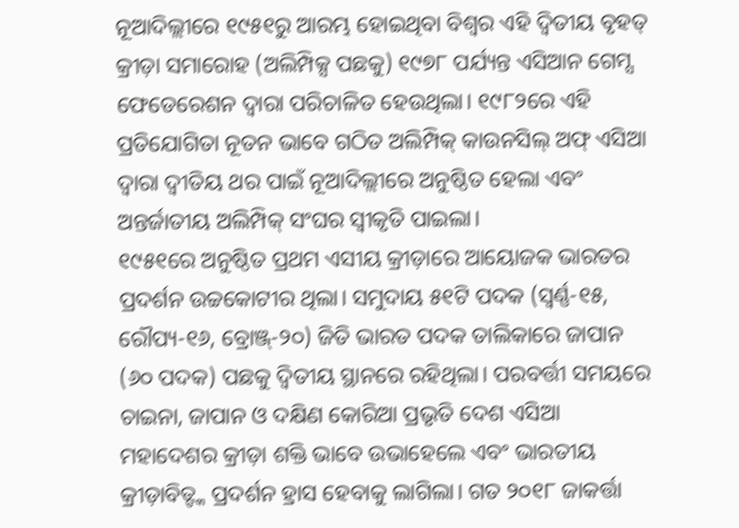ନୂଆଦିଲ୍ଲୀରେ ୧୯୫୧ରୁ ଆରମ୍ଭ ହୋଇଥିବା ବିଶ୍ୱର ଏହି ଦ୍ୱିତୀୟ ବୃହତ୍ କ୍ରୀଡ଼ା ସମାରୋହ (ଅଲିମ୍ପିକ୍ସ ପଛକୁ) ୧୯୭୮ ପର୍ଯ୍ୟନ୍ତ ଏସିଆନ ଗେମ୍ସ ଫେଡେରେଶନ ଦ୍ୱାରା ପରିଚାଳିତ ହେଉଥିଲା। ୧୯୮୨ରେ ଏହି ପ୍ରତିଯୋଗିତା ନୂତନ ଭାବେ ଗଠିତ ଅଲିମ୍ପିକ୍ କାଉନସିଲ୍ ଅଫ୍ ଏସିଆ ଦ୍ୱାରା ଦ୍ୱୀତିୟ ଥର ପାଇଁ ନୂଆଦିଲ୍ଲୀରେ ଅନୁଷ୍ଠିତ ହେଲା ଏବଂ ଅନ୍ତର୍ଜାତୀୟ ଅଲିମ୍ପିକ୍ ସଂଘର ସ୍ବୀକୃତି ପାଇଲା।
୧୯୫୧ରେ ଅନୁଷ୍ଠିତ ପ୍ରଥମ ଏସୀୟ କ୍ରୀଡ଼ାରେ ଆୟୋଜକ ଭାରତର ପ୍ରଦର୍ଶନ ଉଚ୍ଚକୋଟୀର ଥିଲା। ସମୁଦାୟ ୫୧ଟି ପଦକ (ସ୍ବର୍ଣ୍ଣ-୧୫, ରୌପ୍ୟ-୧୬, ବ୍ରୋଞ୍ଜ୍-୨୦) ଜିତି ଭାରତ ପଦକ ତାଲିକାରେ ଜାପାନ (୬୦ ପଦକ) ପଛକୁ ଦ୍ୱିତୀୟ ସ୍ଥାନରେ ରହିଥିଲା। ପରବର୍ତ୍ତୀ ସମୟରେ ଚାଇନା, ଜାପାନ ଓ ଦକ୍ଷିଣ କୋରିଆ ପ୍ରଭୃତି ଦେଶ ଏସିଆ ମହାଦେଶର କ୍ରୀଡ଼ା ଶକ୍ତି ଭାବେ ଉଭାହେଲେ ଏବଂ ଭାରତୀୟ କ୍ରୀଡ଼ାବିତ୍ଙ୍କ ପ୍ରଦର୍ଶନ ହ୍ରାସ ହେବାକୁ ଲାଗିଲା। ଗତ ୨୦୧୮ ଜାକର୍ତ୍ତା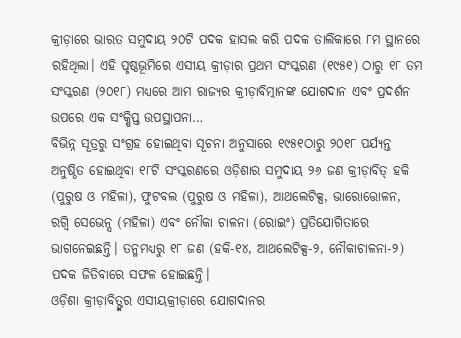କ୍ରୀଡ଼ାରେ ଭାରତ ସମୁଦାୟ ୨୦ଟି ପଦକ ହାସଲ କରି ପଦକ ତାଲିକାରେ ୮ମ ସ୍ଥାନରେ ରହିଥିଲା। ଏହି ପୃଷ୍ଠଭୂମିରେ ଏସୀୟ କ୍ରୀଡ଼ାର ପ୍ରଥମ ସଂସ୍କରଣ (୧୯୫୧) ଠାରୁ ୧୮ ତମ ସଂସ୍କରଣ (୨୦୧୮) ମଧ୍ୟରେ ଆମ ରାଜ୍ୟର କ୍ରୀଡ଼ାବିତ୍ମାନଙ୍କ ଯୋଗଦାନ ଏବଂ ପ୍ରଦର୍ଶନ ଉପରେ ଏକ ସଂକ୍ଷିପ୍ତ ଉପସ୍ଥାପନା…
ବିଭିନ୍ନ ସୂତ୍ରରୁ ସଂଗ୍ରହ ହୋଇଥିବା ସୂଚନା ଅନୁସାରେ ୧୯୫୧ଠାରୁ ୨୦୧୮ ପର୍ଯ୍ୟନ୍ତ ଅନୁଷ୍ଠିତ ହୋଇଥିବା ୧୮ଟି ସଂସ୍କରଣରେ ଓଡ଼ିଶାର ସମୁଦାୟ ୨୬ ଜଣ କ୍ରୀଡ଼ାବିତ୍ ହକି (ପୁରୁଷ ଓ ମହିଳା), ଫୁଟବଲ (ପୁରୁଷ ଓ ମହିଳା), ଆଥଲେଟିକ୍ସ, ଭାରୋତ୍ତୋଳନ, ରଗ୍ବି ସେଭେନ୍ସ (ମହିଳା) ଏବଂ ନୌକା ଚାଳନା (ରୋଇଂ) ପ୍ରତିଯୋଗିତାରେ ଭାଗନେଇଛନ୍ତି। ତନ୍ମମଧ୍ୟରୁ ୧୮ ଜଣ (ହକି-୧୪, ଆଥଲେଟିକ୍ସ-୨, ନୌକାଚାଳନା-୨) ପଦକ ଜିତିବାରେ ସଫଳ ହୋଇଛନ୍ତି।
ଓଡ଼ିଶା କ୍ରୀଡ଼ାବିତ୍ଙ୍କର ଏସୀୟକ୍ରୀଡ଼ାରେ ଯୋଗଦାନର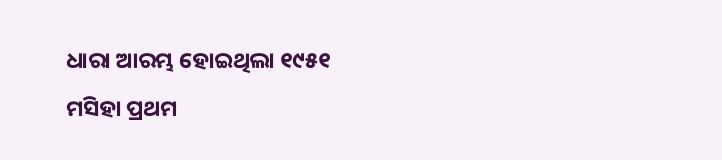ଧାରା ଆରମ୍ଭ ହୋଇଥିଲା ୧୯୫୧ ମସିହା ପ୍ରଥମ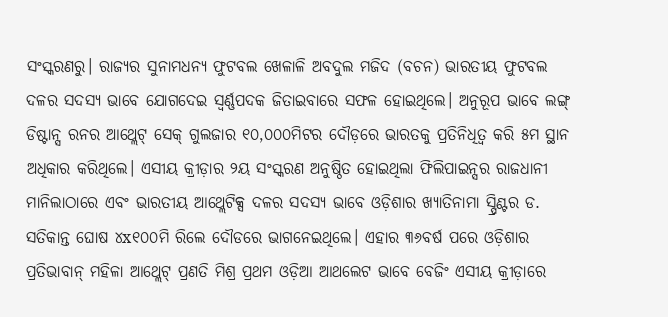ସଂସ୍କରଣରୁ। ରାଜ୍ୟର ସୁନାମଧନ୍ୟ ଫୁଟବଲ ଖେଳାଳି ଅବଦୁଲ ମଜିଦ (ବଚନ) ଭାରତୀୟ ଫୁଟବଲ ଦଳର ସଦସ୍ୟ ଭାବେ ଯୋଗଦେଇ ସ୍ବର୍ଣ୍ଣପଦକ ଜିତାଇବାରେ ସଫଳ ହୋଇଥିଲେ। ଅନୁରୂପ ଭାବେ ଲଙ୍ଗ୍ ଡିଷ୍ଟାନ୍ସ ରନର ଆଥ୍ଲେଟ୍ ସେକ୍ ଗୁଲଜାର ୧୦,୦୦୦ମିଟର ଦୌଡ଼ରେ ଭାରତକୁ ପ୍ରତିନିଧିତ୍ୱ କରି ୫ମ ସ୍ଥାନ ଅଧିକାର କରିଥିଲେ। ଏସୀୟ କ୍ରୀଡ଼ାର ୨ୟ ସଂସ୍କରଣ ଅନୁଷ୍ଠିତ ହୋଇଥିଲା ଫିଲିପାଇନ୍ସର ରାଜଧାନୀ ମାନିଲାଠାରେ ଏବଂ ଭାରତୀୟ ଆଥ୍ଲେଟିକ୍ସ ଦଳର ସଦସ୍ୟ ଭାବେ ଓଡ଼ିଶାର ଖ୍ୟାତିନାମା ସ୍ପ୍ରିଣ୍ଟର ଡ. ସତିକାନ୍ତ ଘୋଷ ୪x୧୦୦ମି ରିଲେ ଦୌଡରେ ଭାଗନେଇଥିଲେ। ଏହାର ୩୬ବର୍ଷ ପରେ ଓଡ଼ିଶାର ପ୍ରତିଭାବାନ୍ ମହିଳା ଆଥ୍ଲେଟ୍ ପ୍ରଣତି ମିଶ୍ର ପ୍ରଥମ ଓଡ଼ିଆ ଆଥଲେଟ ଭାବେ ବେଜିଂ ଏସୀୟ କ୍ରୀଡ଼ାରେ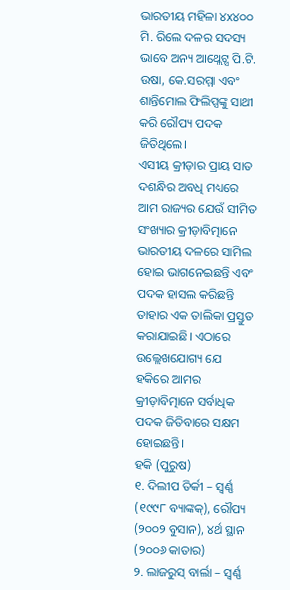ଭାରତୀୟ ମହିଳା ୪x୪୦୦ ମି. ରିଲେ ଦଳର ସଦସ୍ୟ ଭାବେ ଅନ୍ୟ ଆଥ୍ଲେଟ୍ସ ପି.ଟି. ଉଷା, କେ.ସରମ୍ମା ଏବଂ ଶାନ୍ତିମୋଲ ଫିଲିପ୍ସଙ୍କୁ ସାଥୀ କରି ରୌପ୍ୟ ପଦକ ଜିତିଥିଲେ।
ଏସୀୟ କ୍ରୀଡ଼ାର ପ୍ରାୟ ସାତ ଦଶନ୍ଧିର ଅବଧି ମଧ୍ୟରେ ଆମ ରାଜ୍ୟର ଯେଉଁ ସୀମିତ ସଂଖ୍ୟାର କ୍ରୀଡ଼ାବିତ୍ମାନେ ଭାରତୀୟ ଦଳରେ ସାମିଲ ହୋଇ ଭାଗନେଇଛନ୍ତି ଏବଂ ପଦକ ହାସଲ କରିଛନ୍ତି ତାହାର ଏକ ତାଲିକା ପ୍ରସ୍ତୁତ କରାଯାଇଛି। ଏଠାରେ ଉଲ୍ଲେଖଯୋଗ୍ୟ ଯେ ହକିରେ ଆମର କ୍ରୀଡ଼ାବିତ୍ମାନେ ସର୍ବାଧିକ ପଦକ ଜିତିବାରେ ସକ୍ଷମ ହୋଇଛନ୍ତି।
ହକି (ପୁରୁଷ)
୧. ଦିଲୀପ ତିର୍କୀ – ସ୍ବର୍ଣ୍ଣ (୧୯୯୮ ବ୍ୟାଙ୍କକ୍), ରୌପ୍ୟ (୨୦୦୨ ବୁସାନ), ୪ର୍ଥ ସ୍ଥାନ (୨୦୦୬ କାତାର)
୨. ଲାଜରୁସ୍ ବାର୍ଲା – ସ୍ବର୍ଣ୍ଣ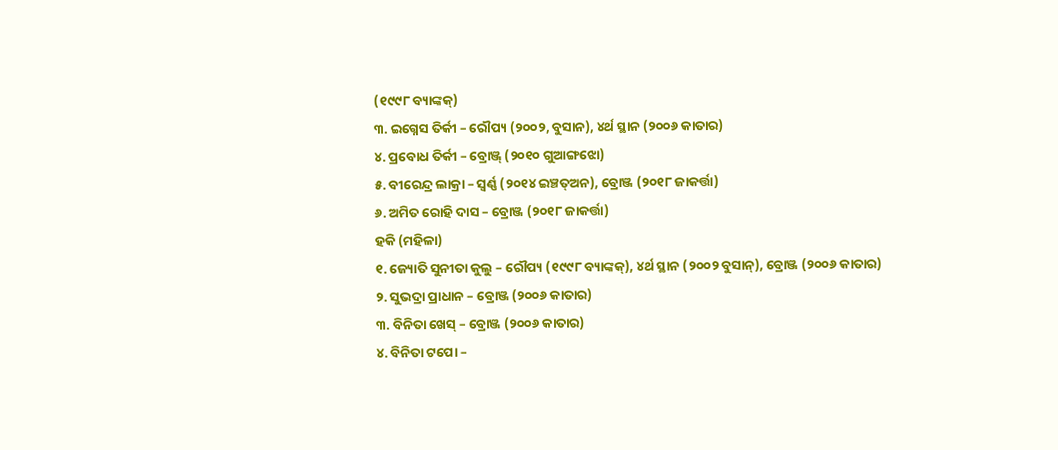(୧୯୯୮ ବ୍ୟାଙ୍କକ୍)
୩. ଇଗ୍ନେସ ତିର୍କୀ – ରୌପ୍ୟ (୨୦୦୨, ବୁସାନ), ୪ର୍ଥ ସ୍ଥାନ (୨୦୦୬ କାତାର)
୪. ପ୍ରବୋଧ ତିର୍କୀ – ବ୍ରୋଞ୍ଜ୍ (୨୦୧୦ ଗୁଆଙ୍ଗଝୋ)
୫. ବୀରେନ୍ଦ୍ର ଲାକ୍ରା – ସ୍ବର୍ଣ୍ଣ (୨୦୧୪ ଇଞ୍ଚତ୍ଅନ), ବ୍ରୋଞ୍ଜ (୨୦୧୮ ଜାକର୍ତ୍ତା)
୬. ଅମିତ ରୋହି ଦାସ – ବ୍ରୋଞ୍ଜ (୨୦୧୮ ଜାକର୍ତ୍ତା)
ହକି (ମହିଳା)
୧. ଜ୍ୟୋତି ସୁନୀତା କୁଲୁ – ରୌପ୍ୟ (୧୯୯୮ ବ୍ୟାଙ୍କକ୍), ୪ର୍ଥ ସ୍ଥାନ (୨୦୦୨ ବୁସାନ୍), ବ୍ରୋଞ୍ଜ (୨୦୦୬ କାତାର)
୨. ସୁଭଦ୍ରା ପ୍ରାଧାନ – ବ୍ରୋଞ୍ଜ (୨୦୦୬ କାତାର)
୩. ବିନିତା ଖେସ୍ – ବ୍ରୋଞ୍ଜ (୨୦୦୬ କାତାର)
୪. ବିନିତା ଟପୋ –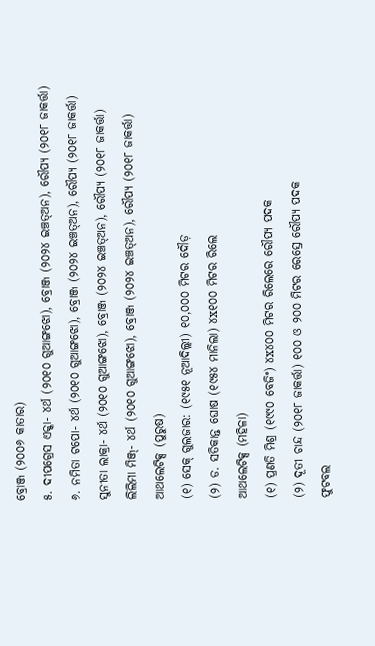ବ୍ରୋଞ୍ଜ (୨୦୦୬ କାତାର)
୫. ଦୀପଗ୍ରେସ ଏକ୍କା- ୪ର୍ଥ (୨୦୧୦ ଗୁଆଙ୍ଗଝୋ), ବ୍ରୋଞ୍ଜ (୨୦୨୪ ଇଞ୍ଚତ୍ଅନ), ରୌପ୍ୟ (୨୦୧୮ ଜାକର୍ତ୍ତା)
୬. ନମିତା ଟପୋ- ୪ର୍ଥ (୨୦୧୦ ଗୁଆଙ୍ଗଝୋ), ବ୍ରୋଞ୍ଜ (୨୦୨୪ ଇଞ୍ଚତ୍ଅନ), ରୌପ୍ୟ (୨୦୧୮ ଜାକର୍ତ୍ତା)
ସୁନୀତା ଲାକ୍ରା- ୪ର୍ଥ (୨୦୧୦ ଗୁଆଙ୍ଗଝୋ), ବ୍ରୋଞ୍ଜ (୨୦୨୪ ଇଞ୍ଚତ୍ଅନ), ରୌପ୍ୟ (୨୦୧୮ ଜାକର୍ତ୍ତା)
ଲିଲିମା ମିଞ୍ଜ୍- ୪ର୍ଥ (୨୦୧୦ ଗୁଆଙ୍ଗଝୋ), ବ୍ରୋଞ୍ଜ (୨୦୨୪ ଇଞ୍ଚତ୍ଅନ), ରୌପ୍ୟ (୨୦୧୮ ଜାକର୍ତ୍ତା)
ଆଥଲେଟିକ୍ସ (ପୁରୁଷ)
(୧) ସେକ୍ ଗୁଲଜାର: (୧୯୫୧ ନୂଆଦିଲ୍ଲୀ) ୧୦,୦୦୦ ମିଟର ଦୌଡ଼
(୨) ଡ. ସତିକାନ୍ତ ଘୋଷ (୧୯୫୪ ମାନିଲା) ୪x୧୦୦ ମିଟର ରିଲେ
ଆଥଲେଟିକ୍ସ (ମହିଳା)
(୧) ପ୍ରଣତି ମିଶ୍ର (୧୯୯୦ ବେଜିଂ) ୪x୪୦୦ ମିଟର ରିଲେରେ ରୌପ୍ୟ ପଦକ
(୨) ଦୂତୀ ଚାନ୍ଦ (୨୦୧୮ ଜାକର୍ତ୍ତା) ୧୦୦ ଓ ୨୦୦ ମିଟର ରେସ୍ରେ ରୌପ୍ୟ ପଦକ
ଫୁଟବଲ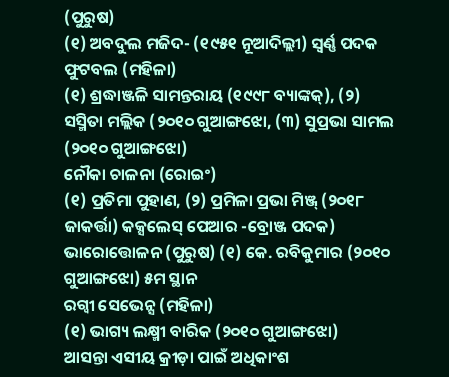(ପୁରୁଷ)
(୧) ଅବଦୁଲ ମଜିଦ- (୧୯୫୧ ନୂଆଦିଲ୍ଲୀ) ସ୍ବର୍ଣ୍ଣ ପଦକ
ଫୁଟବଲ (ମହିଳା)
(୧) ଶ୍ରଦ୍ଧାଞ୍ଜଳି ସାମନ୍ତରାୟ (୧୯୯୮ ବ୍ୟାଙ୍କକ୍), (୨) ସସ୍ମିତା ମଲ୍ଲିକ (୨୦୧୦ ଗୁଆଙ୍ଗଝୋ, (୩) ସୁପ୍ରଭା ସାମଲ (୨୦୧୦ ଗୁଆଙ୍ଗଝୋ)
ନୌକା ଚାଳନା (ରୋଇଂ)
(୧) ପ୍ରତିମା ପୁହାଣ, (୨) ପ୍ରମିଳା ପ୍ରଭା ମିଞ୍ଜ୍ (୨୦୧୮ ଜାକର୍ତ୍ତା) କକ୍ସଲେସ୍ ପେଆର -ବ୍ରୋଞ୍ଜ ପଦକ)
ଭାରୋତ୍ତୋଳନ (ପୁରୁଷ) (୧) କେ. ରବିକୁମାର (୨୦୧୦ ଗୁଆଙ୍ଗଝୋ) ୫ମ ସ୍ଥାନ
ରଗ୍ବୀ ସେଭେନ୍ସ (ମହିଳା)
(୧) ଭାଗ୍ୟ ଲକ୍ଷ୍ମୀ ବାରିକ (୨୦୧୦ ଗୁଆଙ୍ଗଝୋ)
ଆସନ୍ତା ଏସୀୟ କ୍ରୀଡ଼ା ପାଇଁ ଅଧିକାଂଶ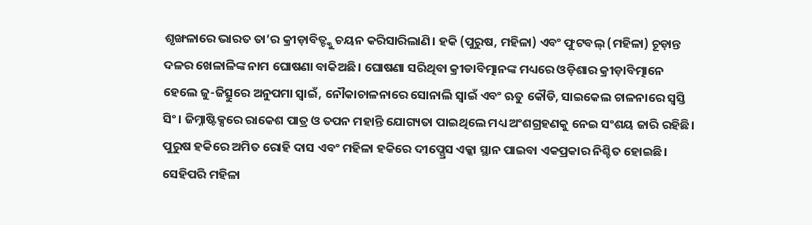ଶୃଙ୍ଖଳାରେ ଭାରତ ତା’ର କ୍ରୀଡ଼ାବିତ୍ଙ୍କୁ ଚୟନ କରିସାରିଲାଣି। ହକି (ପୁରୁଷ, ମହିଳା) ଏବଂ ଫୁଟବଲ୍ (ମହିଳା) ଚୂଡ଼ାନ୍ତ ଦଳର ଖେଳାଳିଙ୍କ ନାମ ଘୋଷଣା ବାକିଅଛି। ଘୋଷଣା ସରିଥିବା କ୍ରୀଡାବିତ୍ମାନଙ୍କ ମଧ୍ୟରେ ଓଡ଼ିଶାର କ୍ରୀଡ଼ାବିତ୍ମାନେ ହେଲେ ଜୁ-ଜିତ୍ସୁରେ ଅନୁପମା ସ୍ବାଇଁ, ନୌକାଚାଳନାରେ ସୋନାଲି ସ୍ବାଇଁ ଏବଂ ଋତୁ କୌଡି, ସାଇକେଲ ଚାଳନାରେ ସ୍ବସ୍ତି ସିଂ। ଜିମ୍ନାଷ୍ଟିକ୍ସରେ ରାକେଶ ପାତ୍ର ଓ ତପନ ମହାନ୍ତି ଯୋଗ୍ୟତା ପାଇଥିଲେ ମଧ୍ୟ ଅଂଶଗ୍ରହଣକୁ ନେଇ ସଂଶୟ ଜାରି ରହିଛି। ପୁରୁଷ ହକିରେ ଅମିତ ରୋହି ଦାସ ଏବଂ ମହିଳା ହକିରେ ଦୀପ୍ଗ୍ରେସ ଏକ୍କା ସ୍ଥାନ ପାଇବା ଏକପ୍ରକାର ନିଶ୍ଚିତ ହୋଇଛି। ସେହିପରି ମହିଳା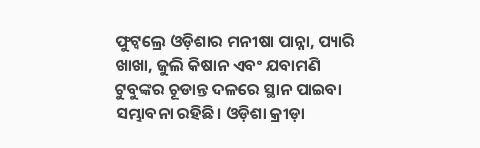ଫୁଟ୍ବଲ୍ରେ ଓଡ଼ିଶାର ମନୀଷା ପାନ୍ନା, ପ୍ୟାରି ଖାଖା, ଜୁଲି କିଷାନ ଏବଂ ଯବାମଣି ଟୁବୁଙ୍କର ଚୂଡାନ୍ତ ଦଳରେ ସ୍ଥାନ ପାଇବା ସମ୍ଭାବନା ରହିଛି। ଓଡ଼ିଶା କ୍ରୀଡ଼ା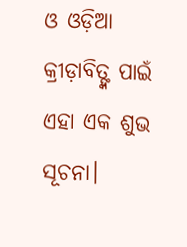ଓ ଓଡ଼ିଆ କ୍ରୀଡ଼ାବିତ୍ଙ୍କ ପାଇଁ ଏହା ଏକ ଶୁଭ ସୂଚନା।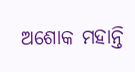ଅଶୋକ ମହାନ୍ତି